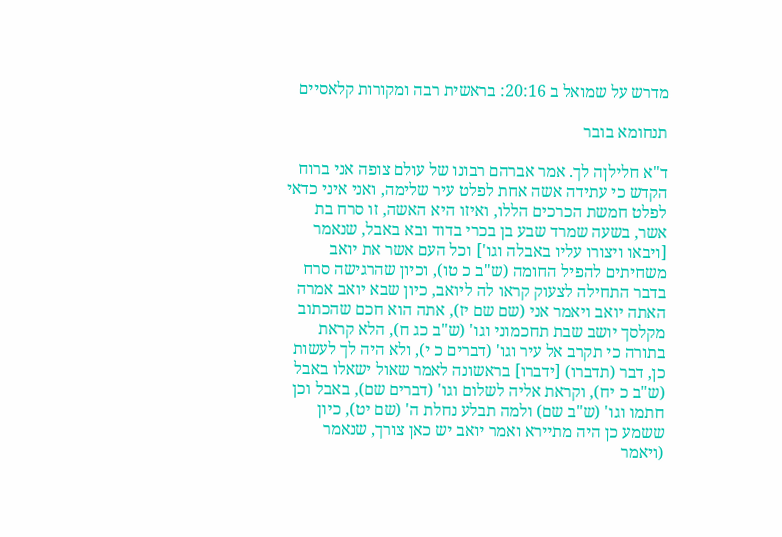מדרש על שמואל ב 20:16: בראשית רבה ומקורות קלאסיים

תנחומא בובר

ד"א חלילןה לך. אמר אברהם רבונו של עולם צופה אני ברוח הקדש כי עתידה אשה אחת לפלט עיר שלימה, ואני איני כדאי לפלט חמשת הכרכים הללו, ואיזו היא האשה, זו סרח בת אשר, בשעה שמרד שבע בן בכרי בדוד ובא באבל, שנאמר [ויבאו ויצורו עליו באבלה וגו'] וכל העם אשר את יואב משחיתים להפיל החומה (ש"ב כ טו), וכיון שהרגישה סרח בדבר התחילה לצעוק קראו לה ליואב, כיון שבא יואב אמרה האתה יואב ויאמר אני (שם שם יז), אתה הוא חכם שהכתוב מקלסך יושב שבת תחכמוני וגו' (ש"ב כג ח), הלא קראת בתורה כי תקרב אל עיר וגו' (דברים כ י), ולא היה לך לעשות כן, דבר (תדברו) [ידברו] בראשונה לאמר שאול ישאלו באבל (ש"ב כ יח), וקראת אליה לשלום וגו' (דברים שם), באבל וכן חתמו וגו' (ש"ב שם) ולמה תבלע נחלת ה' (שם יט), כיון ששמע כן היה מתיירא ואמר יואב יש כאן צורך, שנאמר (ויאמר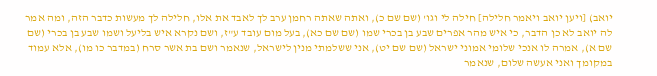יואב) [ויען יואב ויאמר חלילה] חילה לי וגו' (שם שם כ), ואתה שאתה רחמן ערב לך לאבד את אלו, חלילה לך מעשות כדבר הזה, ומה אמר לה יואב לא כן הדבר, כי איש מהר אפרים שבע בן בכרי שמו (שם שם כא), בעל מום עובד ע"ז, ושם נקרא איש בליעל ושמו שבע בן בכרי (שם שם א), אמרה לו אנכי שלומי אמוני ישראל (שם שם יט), אני ששלמתי מנין לישראל, שנאמר ושם בת אשר סרח (במדבר כו מו), אלא עמוד במקומך ואני אעשה שלום, שנאמר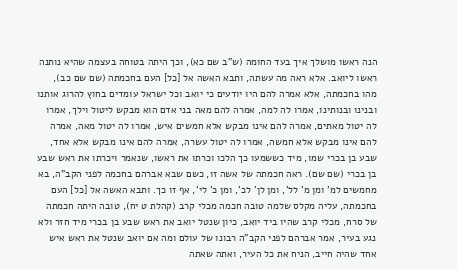הנה ראשו מושלך איך בעד החומה (ש"ב שם כא), וכך היתה בטוחה בעצמה שהיא נותנה ראשו ליואב. אלא ראה מה עשתה, ותבא האשה אל [כל] העם בחכמתה (שם שם כב), מהו בחכמתה, אלא אמרה להם היו יודעים כי יואב וכל ישראל עומדים בחוץ להרוג אותנו ובנינו ובנותינו, אמרו לה למה, אמרה להם מאה בני אדם הוא מבקש ליטול וילך, אמרו לה יטול מאתים, אמרה להם אינו מבקש אלא חמשים איש, אמרו לה יטול מאה, אמרה להם אינו מבקש אלא חמשה, אמרו לה יטול עשרה, אמרה להם אינו מבקש אלא אחד, שבע בן בכרי שמו, מיד כששמעו כך הלכו וכרתו את ראשו, שנאמר ויכרתו את ראש שבע בן בכרי (שם שם). ראה חכמתה של אשה זו, כשם שבא אברהם בחכמה לפני הקב"ה, בא מחמשים למ' ומן מ' לל', ומן לן' לכ', ומן כ' לי', אף זו כך. ותבא האשה אל [כל] העם בחכמתה, עליה מקלס שלמה טובה חכמה מכלי קרב (קהלת ט יח), טובה היתה חכמתה של סרח, מכלי קרב שהיו ביד יואב, כיון שנטל יואב את ראש שבע בן בכרי מיד חזר ולא נגע בעיר, אמר אברהם לפני הקב"ה רבונו של עולם ומה אם יואב שנטל את ראש איש אחד שהיה חייב, הניח את כל העיר, ואתה שאתה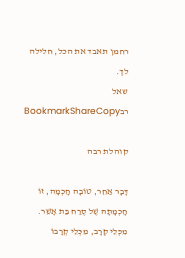רחמן תאבד את הכל, חלילה לך.
שאל רבBookmarkShareCopy

קוהלת רבה

דָּבָר אַחֵר, טוֹבָה חָכְמָה, זוֹ חָכְמָתָהּ שֶׁל סֶרַח בַּת אָשֵׁר. מִכְּלֵי קְרָב, מִכְּלֵי קְרָבוֹ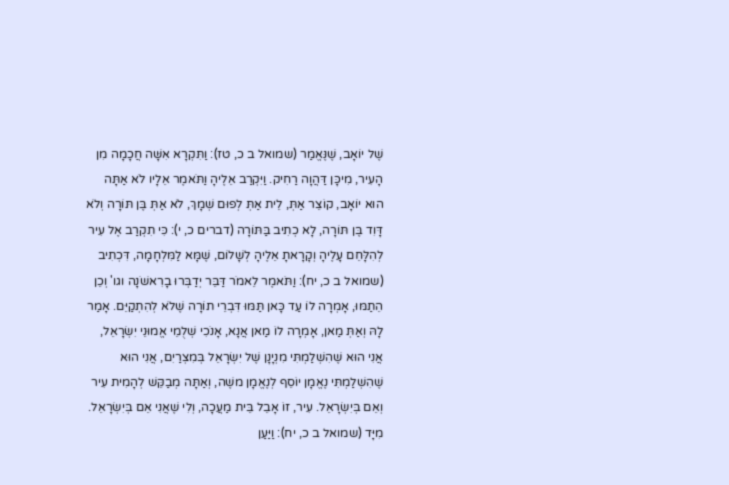שֶׁל יוֹאָב, שֶׁנֶּאֱמַר (שמואל ב כ, טז): וַתִּקְרָא אִשָּׁה חֲכָמָה מִן הָעִיר, מִיכָּן דַּהֲוָה רַחִיק. וַיִּקְרַב אֵלֶיהָ וַתֹּאמֶר אֵלָיו לֹא אַתָּה הוּא יוֹאָב, קוֹצֵר אַתְּ, לֵית אַתְּ לְפוּם שְׁמָךְ, לֹא אַתְּ בֶּן תּוֹרָה וְלֹא דָּוִד בֶּן תּוֹרָה, לָא כְתִיב בַּתּוֹרָה (דברים כ, י): כִּי תִקְרַב אֶל עִיר לְהִלָּחֵם עָלֶיהָ וְקָרָאתָ אֵלֶיהָ לְשָׁלוֹם, שֶׁמָּא לַמִּלְחָמָה, דִּכְתִיב (שמואל ב כ, יח): וַתֹּאמֶר לֵאמֹר דַּבֵּר יְדַבְּרוּ בָרִאשֹׁנָה וגו' וְכֵן הֵתַמּוּ, אָמְרָה לוֹ עַד כָּאן תַּמּוּ דִּבְרֵי תוֹרָה שֶׁלֹא לְהִתְקַיֵּם. אָמַר לָהּ וְאַתְּ מַאן, אָמְרָה לוֹ מַאן אֲנָא, אָנֹכִי שְׁלֻמֵי אֱמוּנֵי יִשְׂרָאֵל, אֲנִי הוּא שֶׁהִשְׁלַמְתִּי מִנְיָנָן שֶׁל יִשְׂרָאֵל בְּמִצְרַיִם, אֲנִי הוּא שֶׁהִשְׁלַמְתִּי נֶאֱמָן יוֹסֵף לְנֶאֱמָן משֶׁה, וְאַתָּה מְבַקֵּשׁ לְהָמִית עִיר וְאֵם בְּיִשְׂרָאֵל. עִיר, זוֹ אָבֵל בֵּית מַעֲכָה, וְלִי שֶׁאֲנִי אֵם בְּיִשְׂרָאֵל. מִיָּד (שמואל ב כ, יח): וַיַּעַן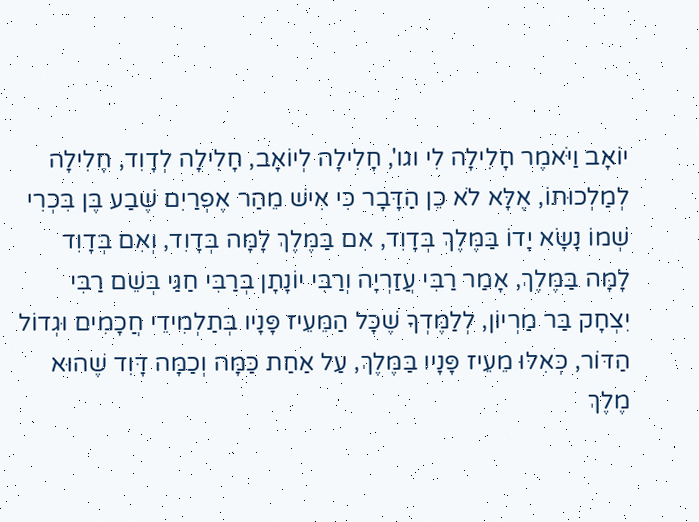יוֹאָב וַיֹּאמֶר חָלִילָה לִי וגו', חָלִילָה לְיוֹאָב, חָלִילָה לְדָוִד, חָלִילָה לְמַלְכוּתוֹ, אֶלָּא לֹא כֵן הַדָּבָר כִּי אִישׁ מֵהַר אֶפְרַיִם שֶׁבַע בֶּן בִּכְרִי שְׁמוֹ נָשָׂא יָדוֹ בַּמֶּלֶךְ בְּדָוִד, אִם בַּמֶּלֶךְ לָמָּה בְּדָוִד, וְאִם בְּדָוִד לָמָּה בַּמֶּלֶךְ, אָמַר רַבִּי עֲזַרְיָה וְרַבִּי יוֹנָתָן בְּרַבִּי חַגַּי בְּשֵׁם רַבִּי יִצְחָק בַּר מַרְיוֹן, לְלַמֶּדְךָ שֶׁכָּל הַמֵּעֵיז פָּנָיו בְּתַלְמִידֵי חֲכָמִים וּגְדוֹל הַדּוֹר, כְּאִלּוּ מֵעֵיז פָּנָיו בַּמֶּלֶךְ, עַל אַחַת כַּמָּה וְכַמָּה דָּוִד שֶׁהוּא מֶלֶךְ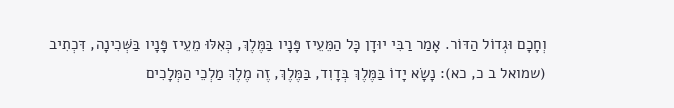וְחָכָם וּגְדוֹל הַדּוֹר. אָמַר רַבִּי יוּדָן כָּל הַמֵּעֵיז פָּנָיו בַּמֶּלֶךְ, כְּאִלּוּ מֵעֵיז פָּנָיו בַּשְּׁכִינָה, דִּכְתִיב (שמואל ב כ, כא): נָשָׂא יָדוֹ בַּמֶּלֶךְ בְּדָוִד, בַּמֶּלֶךְ, זֶה מֶלֶךְ מַלְכֵי הַמְּלָכִים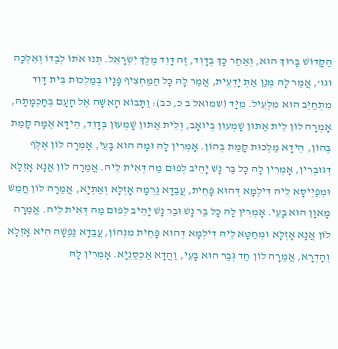הַקָּדוֹשׁ בָּרוּךְ הוּא, וְאַחַר כָּךְ בְּדָוִד, זֶה דָּוִד מֶלֶךְ יִשְׂרָאֵל. תְּנוּ אֹתוֹ לְבַדּוֹ וְאֵלְכָה וגו', אֲמַר לָהּ מְנַן אַתְּ יָדְעֵית, אֲמַר לָהּ כָּל הַמַּחְצִיף פָּנָיו בְּמַלְכוּת בֵּית דָּוִד מִתְחַיֵּב הוּא מִלְּעֵיל. מִיָּד (שמואל ב כ, כב): וַתָּבוֹא הָאִשָּׁה אֶל הָעָם בְּחָכְמָתָהּ, אָמְרָה לוֹן לֵית אַתּוּן שָׁמְעוּן בְּיוֹאָב, וְלֵית אַתּוּן שָׁמְעוּן בְּדָוִד, הֵידָא אֻמָּה קָמַת בְּהוֹן, הֵידָא מַלְכוּת קָמַת בְּהוֹן. אָמְרִין לָהּ וּמָה הוּא בָּעֵי, אָמְרָה לוֹן אֶלֶף דְּגוּבְרִין, אָמְרִין לָהּ כָּל בַּר נָשׁ יָהֵיב לְפוּם מַה דְּאִית לֵיהּ. אֲמַרָה לוֹן אֲנָא אָזְלָא וּמְפַיְּיסָא לֵיהּ דִּילְמָא דְּהוּא פָּחֵית, עֲבַדָא גַרְמָהּ אָזְלָא וְאַתְיָא, אֲמַרָה לוֹן חֲמֵשׁ מָאוָן הוּא בָּעֵי. אָמְרִין לָהּ כָּל בַּר נָשׁ וּבַר נָשׁ יָהֵיב לְפוּם מַה דְּאִית לֵיהּ. אֲמַרָה לוֹן אֲנָא אָזְלָא וּמְחַטָּא לֵיהּ דִּילְמָא דְּהוּא פָּחֵית מִנְּהוֹן, עֲבַדָא נַפְשָׁהּ הִיא אָזְלָא וְהָדְרָא, אֲמַרָה לוֹן חַד גְּבַר הוּא בָּעֵי, וַהֲדָא אַכְסַנְיָא. אָמְרִין לָהּ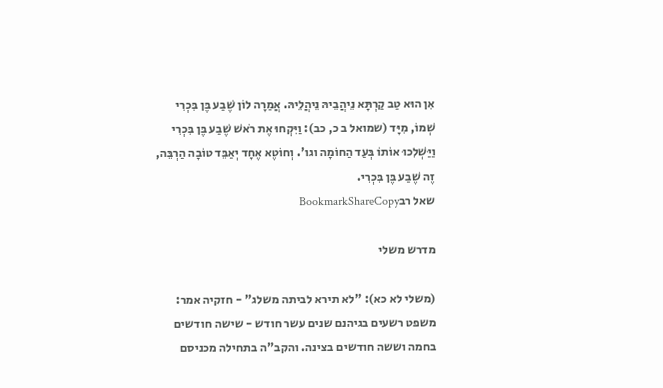אִן הוּא טַב קַרְתָּא נֵיהֲבֵיהּ נֵיהֲלֵיהּ. אֲמַרָה לוֹן שֶׁבַע בֶּן בִּכְרִי שְׁמוֹ, מִיָּד (שמואל ב כ, כב): וַיִּקְחוּ אֶת רֹאשׁ שֶׁבַע בֶּן בִּכְרִי וַיַּשְׁלִכוּ אוֹתוֹ בְּעַד הַחוֹמָה וגו'. וְחוֹטֶא אֶחָד יְאַבֵּד טוֹבָה הַרְבֵּה, זֶה שֶׁבַע בֶּן בִּכְרִי.
שאל רבBookmarkShareCopy

מדרש משלי

(משלי לא כא): "לא תירא לביתה משלג" - חזקיה אמר: משפט רשעים בגיהנם שנים עשר חודש - שישה חודשים בחמה וששה חודשים בצינה. והקב"ה בתחילה מכניסם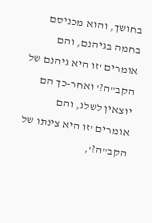בחושך, והוא מכניסם בחמה בגיהנם, והם אומרים 'זו היא גיהנם של הקב"ה?' ואחר-כך הם יוצאין לשלג, והם אומרים 'זו היא צינתו של הקב"ה?',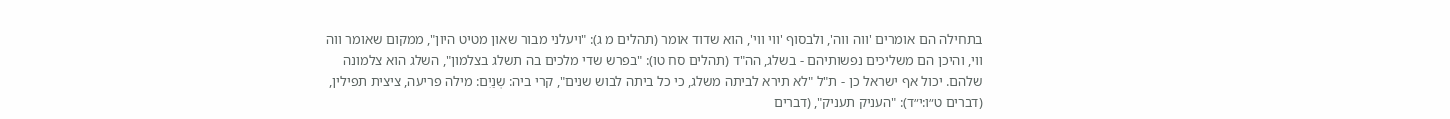בתחילה הם אומרים 'ווה ווה', ולבסוף 'ווי ווי', הוא שדוד אומר (תהלים מ ג): "ויעלני מבור שאון מטיט היון", ממקום שאומר ווה ווי, והיכן הם משליכים נפשותיהם - בשלג, הה"ד (תהלים סח טו): "בפרש שדי מלכים בה תשלג בצלמון", השלג הוא צלמונה שלהם. יכול אף ישראל כן - ת"ל "לא תירא לביתה משלג, כי כל ביתה לבוש שנים", קרי ביה: שְנַיִם: מילה פריעה, ציצית תפילין, (דברים ט״ו:י״ד): "העניק תעניק", (דברים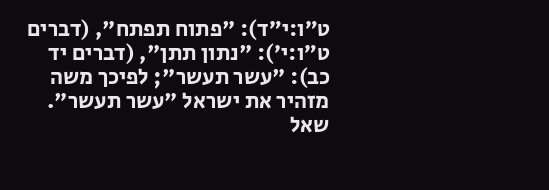ט״ו:י״ד): "פתוח תפתח", (דברים ט״ו:י׳): "נתון תתן", (דברים יד כב): "עשר תעשר"; לפיכך משה מזהיר את ישראל "עשר תעשר".
שאל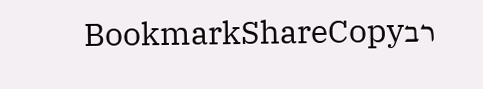רבBookmarkShareCopy